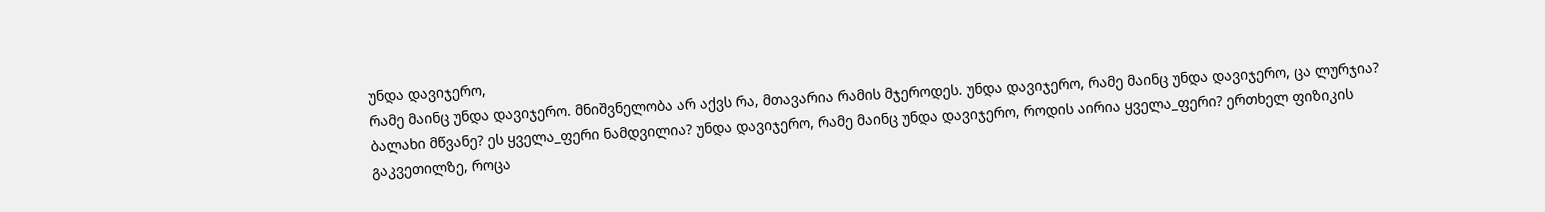უნდა დავიჯერო,
რამე მაინც უნდა დავიჯერო. მნიშვნელობა არ აქვს რა, მთავარია რამის მჯეროდეს. უნდა დავიჯერო, რამე მაინც უნდა დავიჯერო, ცა ლურჯია? ბალახი მწვანე? ეს ყველა_ფერი ნამდვილია? უნდა დავიჯერო, რამე მაინც უნდა დავიჯერო, როდის აირია ყველა_ფერი? ერთხელ ფიზიკის გაკვეთილზე, როცა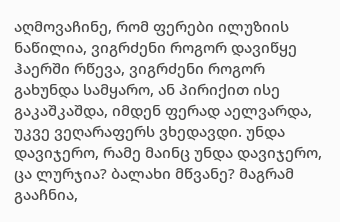აღმოვაჩინე, რომ ფერები ილუზიის ნაწილია, ვიგრძენი როგორ დავიწყე ჰაერში რწევა, ვიგრძენი როგორ გახუნდა სამყარო, ან პირიქით ისე გაკაშკაშდა, იმდენ ფერად აელვარდა, უკვე ვეღარაფერს ვხედავდი. უნდა დავიჯერო, რამე მაინც უნდა დავიჯერო, ცა ლურჯია? ბალახი მწვანე? მაგრამ გააჩნია,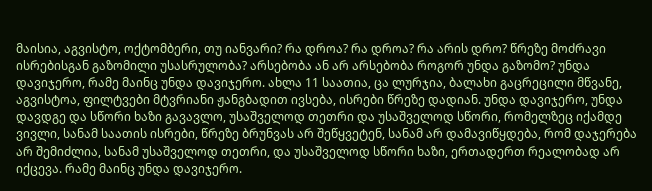მაისია, აგვისტო, ოქტომბერი, თუ იანვარი? რა დროა? რა დროა? რა არის დრო? წრეზე მოძრავი ისრებისგან გაზომილი უსასრულობა? არსებობა ან არ არსებობა როგორ უნდა გაზომო? უნდა დავიჯერო, რამე მაინც უნდა დავიჯერო. ახლა 11 საათია, ცა ლურჯია, ბალახი გაცრეცილი მწვანე, აგვისტოა, ფილტვები მტვრიანი ჟანგბადით ივსება, ისრები წრეზე დადიან. უნდა დავიჯერო, უნდა დავდგე და სწორი ხაზი გავავლო, უსაშველოდ თეთრი და უსაშველოდ სწორი, რომელზეც იქამდე ვივლი, სანამ საათის ისრები, წრეზე ბრუნვას არ შეწყვეტენ, სანამ არ დამავიწყდება, რომ დაჯერება არ შემიძლია, სანამ უსაშველოდ თეთრი, და უსაშველოდ სწორი ხაზი, ერთადერთ რეალობად არ იქცევა. რამე მაინც უნდა დავიჯერო.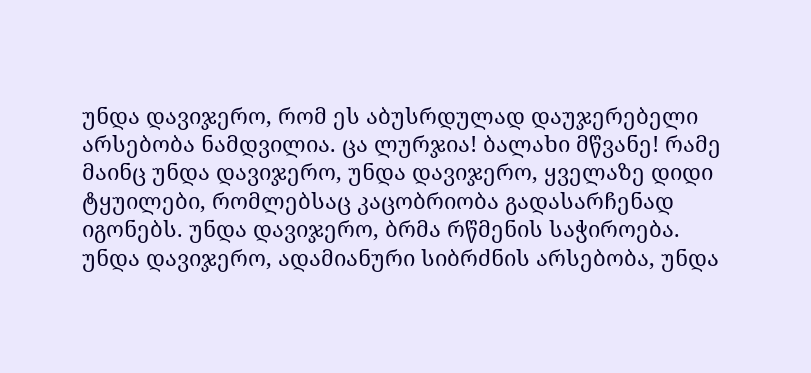უნდა დავიჯერო, რომ ეს აბუსრდულად დაუჯერებელი არსებობა ნამდვილია. ცა ლურჯია! ბალახი მწვანე! რამე მაინც უნდა დავიჯერო, უნდა დავიჯერო, ყველაზე დიდი ტყუილები, რომლებსაც კაცობრიობა გადასარჩენად იგონებს. უნდა დავიჯერო, ბრმა რწმენის საჭიროება. უნდა დავიჯერო, ადამიანური სიბრძნის არსებობა, უნდა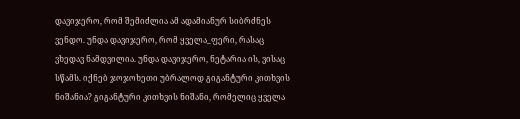დავიჯერო, რომ შემიძლია ამ ადამიანურ სიბრძნეს ვენდო. უნდა დავიჯერო, რომ ყველა_ფერი, რასაც ვხედავ ნამდვილია. უნდა დავიჯერო, ნეტარია ის, ვისაც სწამს. იქნებ ჯოჯოხეთი უბრალოდ გიგანტური კითხვის ნიშანია? გიგანტური კითხვის ნიშანი, რომელიც ყველა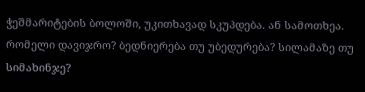ჭეშმარიტების ბოლოში, უკითხავად სკუპდება. ან სამოთხეა. რომელი დავიჯრო? ბედნიერება თუ უბედურება? სილამაზე თუ სიმახინჯე?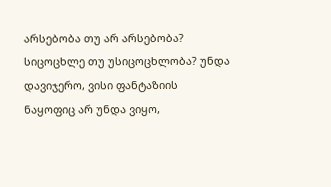არსებობა თუ არ არსებობა? სიცოცხლე თუ უსიცოცხლობა? უნდა დავიჯერო, ვისი ფანტაზიის ნაყოფიც არ უნდა ვიყო,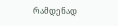რამდენად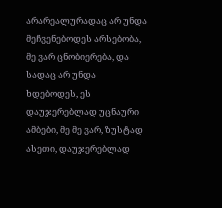არარეალურადაც არ უნდა მეჩვენებოდეს არსებობა, მე ვარ ცნობიერება, და სადაც არ უნდა ხდებოდეს, ეს დაუჯერებლად უცნაური ამბები, მე მე ვარ, ზუსტად ასეთი, დაუჯერებლად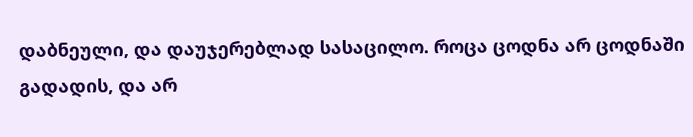დაბნეული, და დაუჯერებლად სასაცილო. როცა ცოდნა არ ცოდნაში გადადის, და არ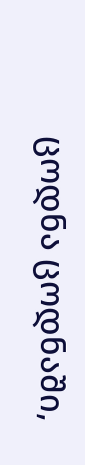ცოდნა ცოდნაში,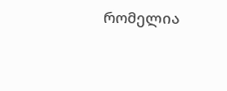რომელია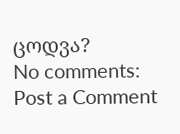ცოდვა?
No comments:
Post a Comment